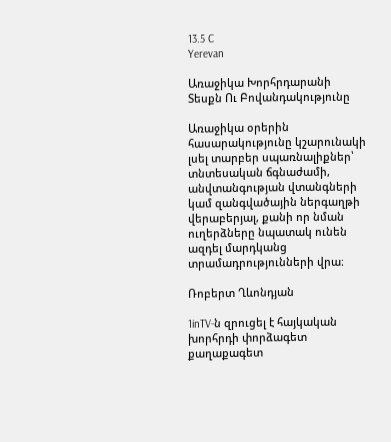13.5 C
Yerevan

Առաջիկա Խորհրդարանի Տեսքն Ու Բովանդակությունը

Առաջիկա օրերին հասարակությունը կշարունակի լսել տարբեր սպառնալիքներ՝ տնտեսական ճգնաժամի, անվտանգության վտանգների կամ զանգվածային ներգաղթի վերաբերյալ, քանի որ նման ուղերձները նպատակ ունեն ազդել մարդկանց տրամադրությունների վրա։

Ռոբերտ Ղևոնդյան

1inTV‑ն զրուցել է հայկական խորհրդի փորձագետ քաղաքագետ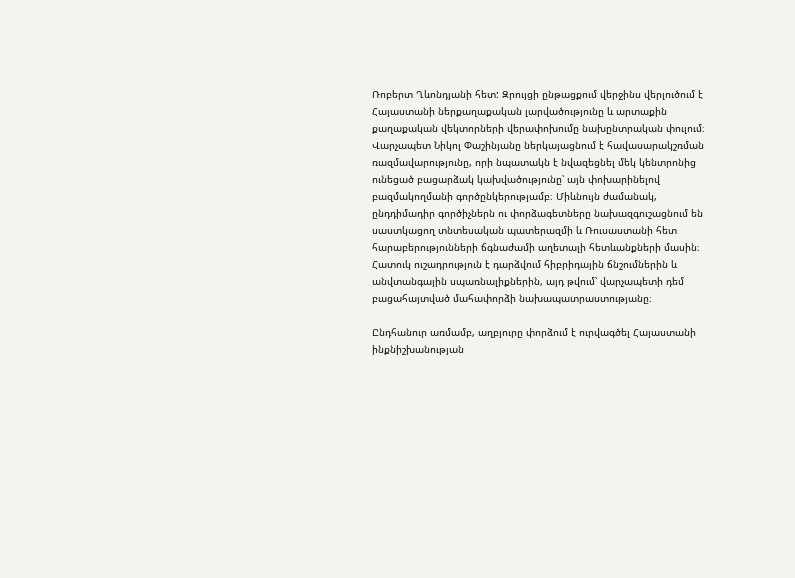Ռոբերտ Ղևոնդյանի հետ: Զրույցի ընթացքում վերջինս վերլուծում է Հայաստանի ներքաղաքական լարվածությունը և արտաքին քաղաքական վեկտորների վերափոխումը նախընտրական փուլում։ Վարչապետ Նիկոլ Փաշինյանը ներկայացնում է հավասարակշռման ռազմավարությունը, որի նպատակն է նվազեցնել մեկ կենտրոնից ունեցած բացարձակ կախվածությունը՝ այն փոխարինելով բազմակողմանի գործընկերությամբ։ Միևնույն ժամանակ, ընդդիմադիր գործիչներն ու փորձագետները նախազգուշացնում են սաստկացող տնտեսական պատերազմի և Ռուսաստանի հետ հարաբերությունների ճգնաժամի աղետալի հետևանքների մասին։  Հատուկ ուշադրություն է դարձվում հիբրիդային ճնշումներին և անվտանգային սպառնալիքներին, այդ թվում՝ վարչապետի դեմ բացահայտված մահափորձի նախապատրաստությանը։

Ընդհանուր առմամբ, աղբյուրը փորձում է ուրվագծել Հայաստանի ինքնիշխանության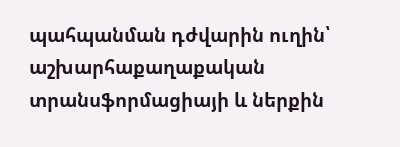պահպանման դժվարին ուղին՝ աշխարհաքաղաքական տրանսֆորմացիայի և ներքին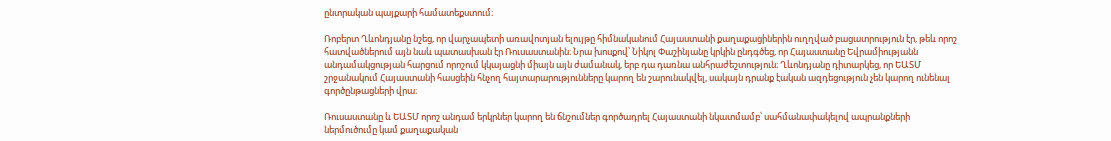ընտրական պայքարի համատեքստում։

Ռոբերտ Ղևոնդյանը նշեց, որ վարչապետի առավոտյան ելույթը հիմնականում Հայաստանի քաղաքացիներին ուղղված բացատրություն էր, թեև որոշ հատվածներում այն նաև պատասխան էր Ռուսաստանին։ Նրա խոսքով՝ Նիկոլ Փաշինյանը կրկին ընդգծեց, որ Հայաստանը Եվրամիությանն անդամակցության հարցում որոշում կկայացնի միայն այն ժամանակ, երբ դա դառնա անհրաժեշտություն։ Ղևոնդյանը դիտարկեց, որ ԵԱՏՄ շրջանակում Հայաստանի հասցեին հնչող հայտարարությունները կարող են շարունակվել, սակայն դրանք էական ազդեցություն չեն կարող ունենալ գործընթացների վրա։

Ռուսաստանը և ԵԱՏՄ որոշ անդամ երկրներ կարող են ճնշումներ գործադրել Հայաստանի նկատմամբ՝ սահմանափակելով ապրանքների ներմուծումը կամ քաղաքական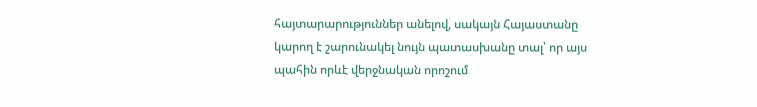հայտարարություններ անելով, սակայն Հայաստանը կարող է շարունակել նույն պատասխանը տալ՝ որ այս պահին որևէ վերջնական որոշում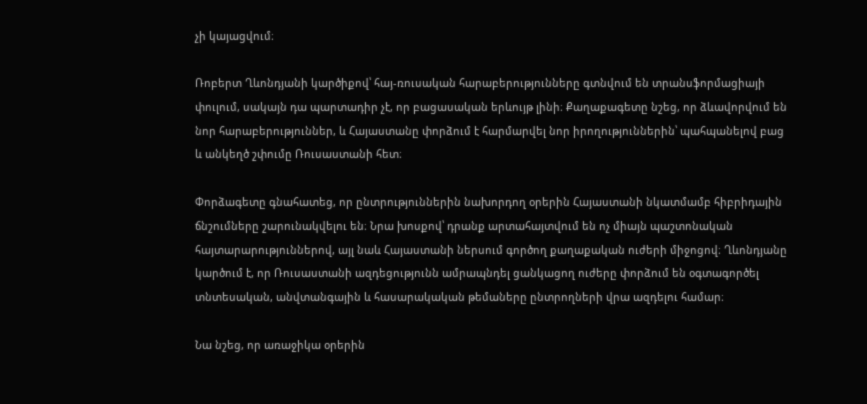չի կայացվում։

Ռոբերտ Ղևոնդյանի կարծիքով՝ հայ-ռուսական հարաբերությունները գտնվում են տրանսֆորմացիայի փուլում, սակայն դա պարտադիր չէ, որ բացասական երևույթ լինի։ Քաղաքագետը նշեց, որ ձևավորվում են նոր հարաբերություններ, և Հայաստանը փորձում է հարմարվել նոր իրողություններին՝ պահպանելով բաց և անկեղծ շփումը Ռուսաստանի հետ։

Փորձագետը գնահատեց, որ ընտրություններին նախորդող օրերին Հայաստանի նկատմամբ հիբրիդային ճնշումները շարունակվելու են։ Նրա խոսքով՝ դրանք արտահայտվում են ոչ միայն պաշտոնական հայտարարություններով, այլ նաև Հայաստանի ներսում գործող քաղաքական ուժերի միջոցով։ Ղևոնդյանը կարծում է, որ Ռուսաստանի ազդեցությունն ամրապնդել ցանկացող ուժերը փորձում են օգտագործել տնտեսական, անվտանգային և հասարակական թեմաները ընտրողների վրա ազդելու համար։

Նա նշեց, որ առաջիկա օրերին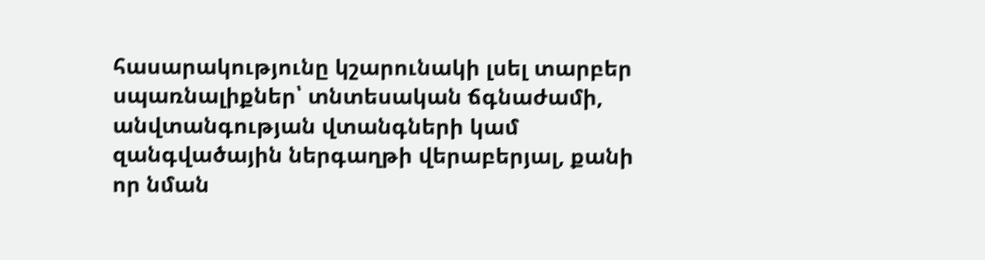հասարակությունը կշարունակի լսել տարբեր սպառնալիքներ՝ տնտեսական ճգնաժամի, անվտանգության վտանգների կամ զանգվածային ներգաղթի վերաբերյալ, քանի որ նման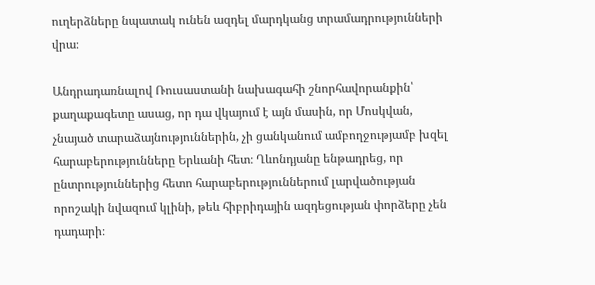ուղերձները նպատակ ունեն ազդել մարդկանց տրամադրությունների վրա։

Անդրադառնալով Ռուսաստանի նախագահի շնորհավորանքին՝ քաղաքագետը ասաց, որ դա վկայում է այն մասին, որ Մոսկվան, չնայած տարաձայնություններին, չի ցանկանում ամբողջությամբ խզել հարաբերությունները Երևանի հետ։ Ղևոնդյանը ենթադրեց, որ ընտրություններից հետո հարաբերություններում լարվածության որոշակի նվազում կլինի, թեև հիբրիդային ազդեցության փորձերը չեն դադարի։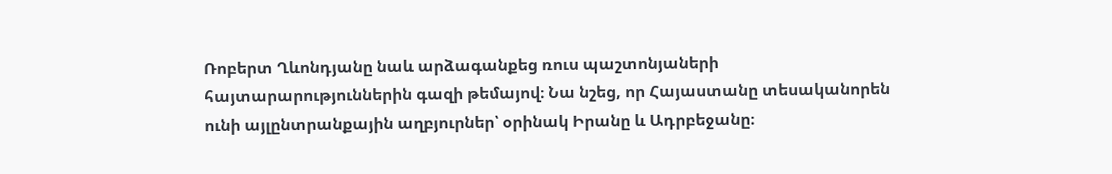Ռոբերտ Ղևոնդյանը նաև արձագանքեց ռուս պաշտոնյաների հայտարարություններին գազի թեմայով։ Նա նշեց, որ Հայաստանը տեսականորեն ունի այլընտրանքային աղբյուրներ՝ օրինակ Իրանը և Ադրբեջանը։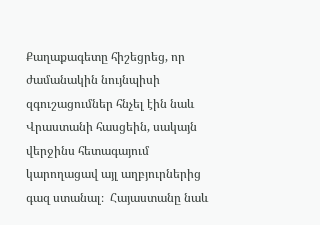Քաղաքագետը հիշեցրեց, որ ժամանակին նույնպիսի զգուշացումներ հնչել էին նաև Վրաստանի հասցեին, սակայն վերջինս հետագայում կարողացավ այլ աղբյուրներից գազ ստանալ։  Հայաստանը նաև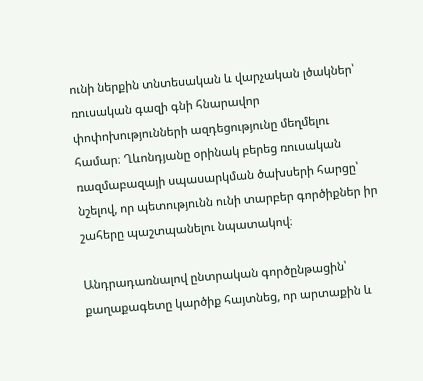ունի ներքին տնտեսական և վարչական լծակներ՝ ռուսական գազի գնի հնարավոր փոփոխությունների ազդեցությունը մեղմելու համար։ Ղևոնդյանը օրինակ բերեց ռուսական ռազմաբազայի սպասարկման ծախսերի հարցը՝ նշելով, որ պետությունն ունի տարբեր գործիքներ իր շահերը պաշտպանելու նպատակով։

Անդրադառնալով ընտրական գործընթացին՝ քաղաքագետը կարծիք հայտնեց, որ արտաքին և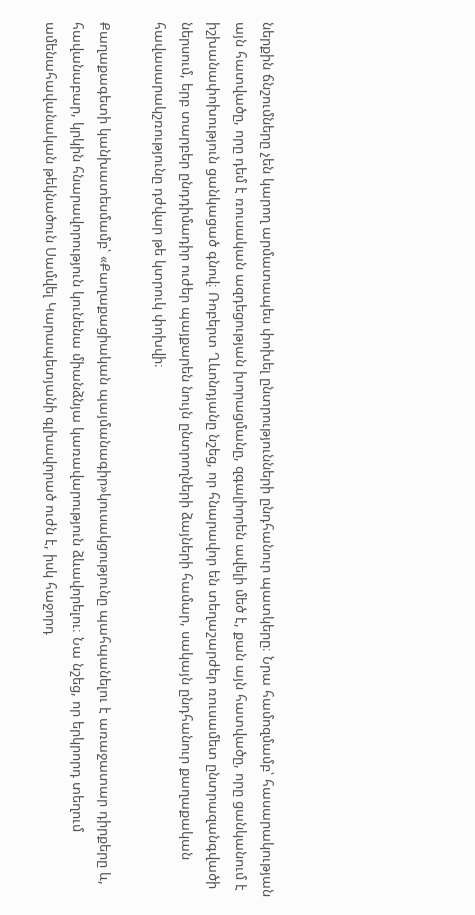ներքին ճնշումները չեն կարող արմատապես փոխել ընտրությունների ընդհանուր պատկերը։ Նրա համոզմամբ՝ հասարակության այն հատվածը, որը դեմ է ռուսական ազդեցության խորացմանը, զգալիորեն ավելի մեծ է, քան այն հատվածը, որը ցանկանում է իշխանափոխություն ցանկացած գնով։ Ռոբերտ Ղևոնդյանը նշեց, որ հնարավոր են տեղաշարժեր ռուսամետ ընտրազանգվածի ներսում, երբ տարբեր ընդդիմադիր ուժեր պայքարեն նույն ընտրողների ձայների համար, սակայն ընդհանուր քաղաքական հավասարակշռությունը դժվար թե կտրուկ փոխվի։

Քաղաքագետի կանխատեսմամբ՝ «Քաղաքացիական պայմանագիր»կուսակցությունը պահպանելու է առաջատար դիրքերը և, հավանաբար, կրկին հնարավորություն կունենա միանձնյա կառավարություն ձևավորելու։ Նա նշեց, որ երկրորդ տեղում ամենահավանական թեկնածուն Սամվել Կարապետյանի գլխավորած ուժն է, իսկ հաջորդ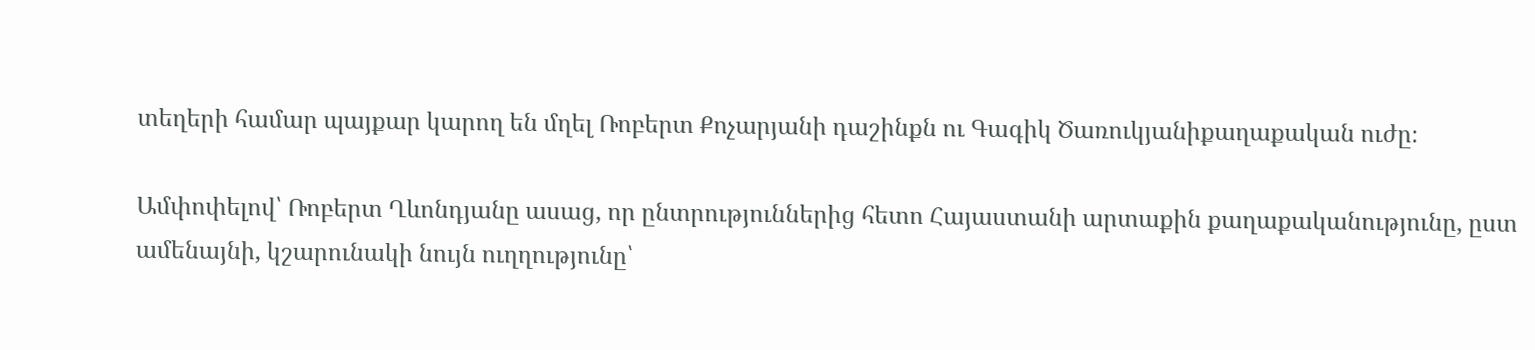տեղերի համար պայքար կարող են մղել Ռոբերտ Քոչարյանի դաշինքն ու Գագիկ Ծառուկյանիքաղաքական ուժը։

Ամփոփելով՝ Ռոբերտ Ղևոնդյանը ասաց, որ ընտրություններից հետո Հայաստանի արտաքին քաղաքականությունը, ըստ ամենայնի, կշարունակի նույն ուղղությունը՝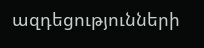ազդեցությունների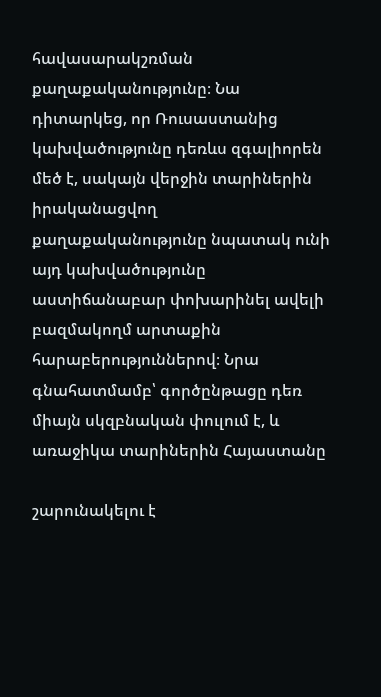հավասարակշռման քաղաքականությունը։ Նա դիտարկեց, որ Ռուսաստանից կախվածությունը դեռևս զգալիորեն մեծ է, սակայն վերջին տարիներին իրականացվող քաղաքականությունը նպատակ ունի այդ կախվածությունը աստիճանաբար փոխարինել ավելի բազմակողմ արտաքին հարաբերություններով։ Նրա գնահատմամբ՝ գործընթացը դեռ միայն սկզբնական փուլում է, և առաջիկա տարիներին Հայաստանը

շարունակելու է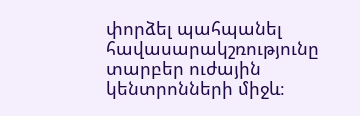փորձել պահպանել հավասարակշռությունը տարբեր ուժային կենտրոնների միջև։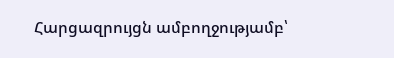Հարցազրույցն ամբողջությամբ՝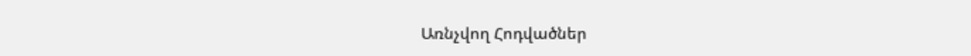Առնչվող Հոդվածներ